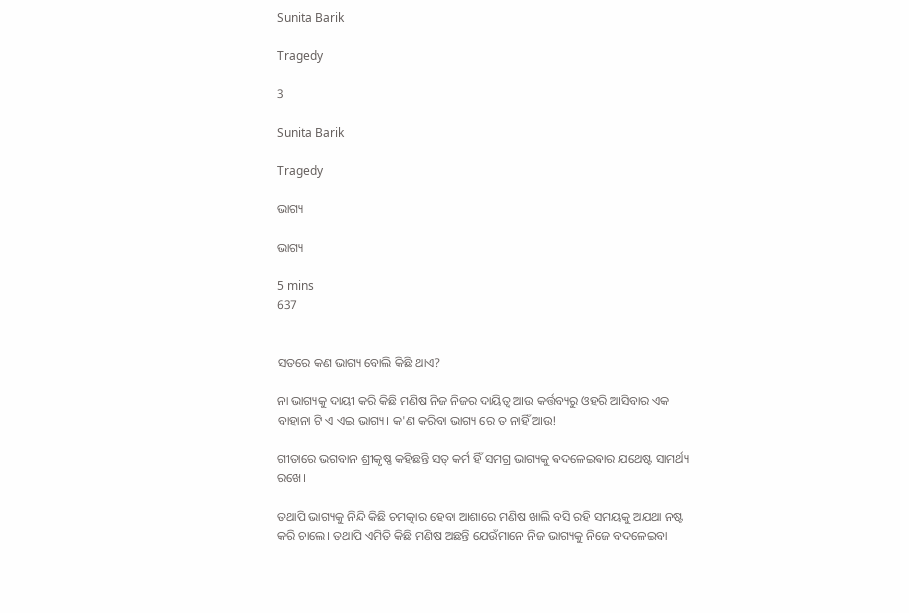Sunita Barik

Tragedy

3

Sunita Barik

Tragedy

ଭାଗ୍ୟ

ଭାଗ୍ୟ

5 mins
637


ସତରେ କଣ ଭାଗ୍ୟ ବୋଲି କିଛି ଥାଏ?

ନା ଭାଗ୍ୟକୁ ଦାୟୀ କରି କିଛି ମଣିଷ ନିଜ ନିଜର ଦାୟିତ୍ଵ ଆଉ କର୍ତ୍ତବ୍ୟରୁ ଓହରି ଆସିବାର ଏକ ବାହାନା ଟି ଏ ଏଇ ଭାଗ୍ୟ। କ'ଣ କରିବା ଭାଗ୍ୟ ରେ ତ ନାହିଁ ଆଉ!

ଗୀତାରେ ଭଗବାନ ଶ୍ରୀକୃଷ୍ଣ କହିଛନ୍ତି ସତ୍ କର୍ମ ହିଁ ସମଗ୍ର ଭାଗ୍ୟକୁ ଵଦଳେଇଵାର ଯଥେଷ୍ଟ ସାମର୍ଥ୍ୟ ରଖେ।

ତଥାପି ଭାଗ୍ୟକୁ ନିନ୍ଦି କିଛି ଚମତ୍କାର ହେବା ଆଶାରେ ମଣିଷ ଖାଲି ବସି ରହି ସମୟକୁ ଅଯଥା ନଷ୍ଟ କରି ଚାଲେ। ତଥାପି ଏମିତି କିଛି ମଣିଷ ଅଛନ୍ତି ଯେଉଁମାନେ ନିଜ ଭାଗ୍ୟକୁ ନିଜେ ବଦଳେଇବା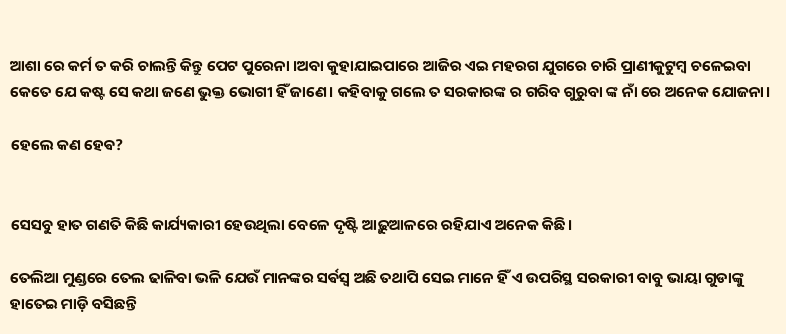ଆଶା ରେ କର୍ମ ତ କରି ଚାଲନ୍ତି କିନ୍ତୁ ପେଟ ପୁରେନା ।ଅବା କୁହାଯାଇପାରେ ଆଜିର ଏଇ ମହରଗ ଯୁଗରେ ଚାରି ପ୍ରାଣୀକୁଟୁମ୍ବ ଚଳେଇବା କେତେ ଯେ କଷ୍ଟ ସେ କଥା ଜଣେ ଭୁକ୍ତ ଭୋଗୀ ହିଁ ଜାଣେ। କହିବାକୁ ଗଲେ ତ ସରକାରଙ୍କ ର ଗରିବ ଗୁରୁବା ଙ୍କ ନାଁ ରେ ଅନେକ ଯୋଜନା।

ହେଲେ କଣ ହେଵ?


ସେସବୁ ହାତ ଗଣତି କିଛି କାର୍ଯ୍ୟକାରୀ ହେଉଥିଲା ବେଳେ ଦୃଷ୍ଟି ଆଢ଼ୁଆଳରେ ରହିଯାଏ ଅନେକ କିଛି।

ତେଲିଆ ମୁଣ୍ଡରେ ତେଲ ଢାଳିବା ଭଳି ଯେଉଁ ମାନଙ୍କର ସର୍ଵସ୍ଵ ଅଛି ତଥାପି ସେଇ ମାନେ ହିଁ ଏ ଉପରିସ୍ଥ ସରକାରୀ ବାବୁ ଭାୟା ଗୁଡାଙ୍କୁ ହାତେଇ ମାଡ଼ି ବସିଛନ୍ତି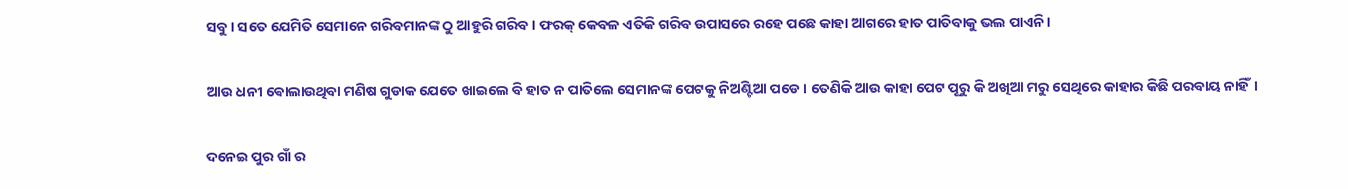ସବୁ। ସତେ ଯେମିତି ସେମାନେ ଗରିବମାନଙ୍କ ଠୁ ଆହୁରି ଗରିବ। ଫରକ୍ କେବଳ ଏତିକି ଗରିବ ଉପାସରେ ରହେ ପଛେ କାହା ଆଗରେ ହାତ ପାତିବାକୁ ଭଲ ପାଏନି।

ଆଉ ଧନୀ ଵୋଲାଉଥିବା ମଣିଷ ଗୁଡାକ ଯେତେ ଖାଇଲେ ବି ହାତ ନ ପାତିଲେ ସେମାନଙ୍କ ପେଟକୁ ନିଅଣ୍ଟିଆ ପଡେ। ତେଣିକି ଆଉ କାହା ପେଟ ପୂରୁ କି ଅଖିଆ ମରୁ ସେଥିରେ କାହାର କିଛି ପରବାୟ ନାହିଁ।

ଦନେଇ ପୁର ଗାଁ ର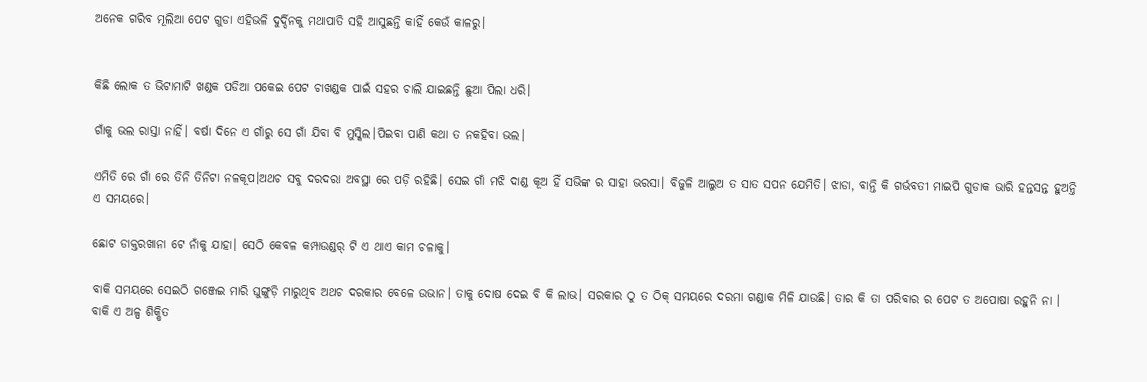ଅନେକ ଗରିବ ମୂଲିଆ ପେଟ ଗୁଡା ଏହିଭଳି ଦୁର୍ଦ୍ଦିନକୁ ମଥାପାତି ସହି ଆସୁଛନ୍ତି କାହିଁ କେଉଁ କାଳରୁ।


କିଛି ଲୋକ ତ ଭିଟାମାଟି ଖଣ୍ଡକ ପଡିଆ ପକେଇ ପେଟ ଚାଖଣ୍ଡକ ପାଇଁ ସହର ଚାଲି ଯାଇଛନ୍ତି ଛୁଆ ପିଲା ଧରି।

ଗାଁକୁ ଭଲ ରାସ୍ତା ନାହିଁ। ବର୍ଷା ଦିନେ ଏ ଗାଁରୁ ସେ ଗାଁ ଯିବା ବି ମୁସ୍କିଲ।ପିଇବା ପାଣି କଥା ତ ନକହିବା ଭଲ।

ଏମିତି ରେ ଗାଁ ରେ ତିନି ତିନିଟା ନଳକୂପ।ଅଥଚ ସବୁ ଦରଦରା ଅବସ୍ଥା ରେ ପଡ଼ି ରହିଛି। ସେଇ ଗାଁ ମଝି ଦାଣ୍ଡ କୂଅ ହିଁ ସଭିଙ୍କ ର ସାହା ଭରସା। ବିଜୁଳି ଆଲୁଅ ତ ସାତ ସପନ ଯେମିତି। ଝାଡା, ବାନ୍ତି କି ଗର୍ଭବତୀ ମାଇପି ଗୁଡାକ ଭାରି ହନ୍ତସନ୍ତ ହୁଅନ୍ତି ଏ ସମୟରେ।

ଛୋଟ ଡାକ୍ତରଖାନା ଟେ ନାଁକୁ ଯାହା। ସେଠି କେବଳ କମ୍ପାଉଣ୍ଡର୍ ଟି ଏ ଥାଏ କାମ ଚଳାକୁ।

ବାକି ସମୟରେ ସେଇଠି ଗଞ୍ଜେଇ ମାରି ଘୁଙ୍ଗୁଡ଼ି ମାରୁଥିବ ଅଥଚ ଦରକାର ବେଳେ ଉଭାନ। ତାକୁ ଦୋଷ ଦେଇ ବି କି ଲାଭ। ସରକାର ଠୁ ତ ଠିକ୍ ସମୟରେ ଦରମା ଗଣ୍ଡାକ ମିଳି ଯାଉଛି। ତାର କି ତା ପରିବାର ର ପେଟ ତ ଅପୋଷା ରହୁନି ନା । ବାକି ଏ ଅଳ୍ପ ଶିକ୍ଷିତ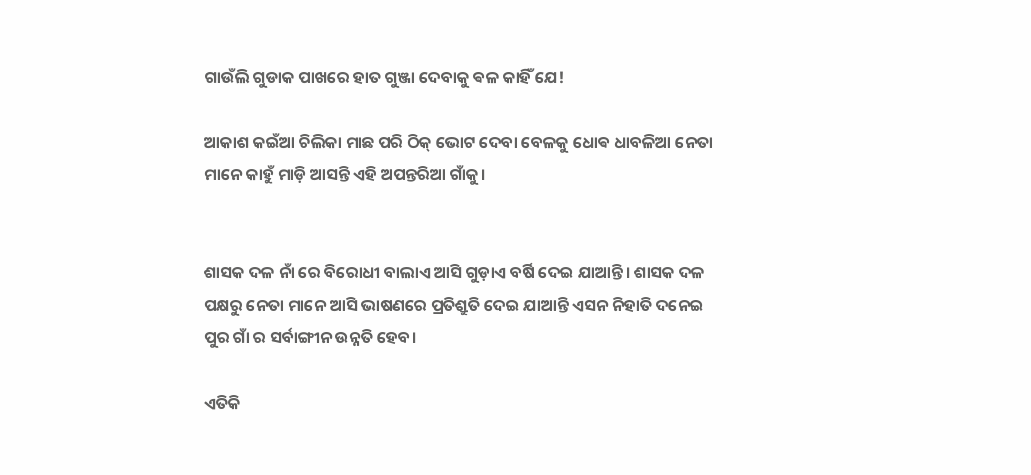ଗାଉଁଲି ଗୁଡାକ ପାଖରେ ହାତ ଗୁଞ୍ଜା ଦେବାକୁ ଵଳ କାହିଁ ଯେ!

ଆକାଶ କ‌ଇଁଆ ଚିଲିକା ମାଛ ପରି ଠିକ୍ ଭୋଟ ଦେବା ବେଳକୁ ଧୋଵ ଧାବଳିଆ ନେତା ମାନେ କାହୁଁ ମାଡ଼ି ଆସନ୍ତି ଏହି ଅପନ୍ତରିଆ ଗାଁକୁ।


ଶାସକ ଦଳ ନାଁ ରେ ବିରୋଧୀ ବାଲାଏ ଆସି ଗୁଡ଼ାଏ ବର୍ଷି ଦେଇ ଯାଆନ୍ତି। ଶାସକ ଦଳ ପକ୍ଷରୁ ନେତା ମାନେ ଆସି ଭାଷଣରେ ପ୍ରତିଶ୍ରୁତି ଦେଇ ଯାଆନ୍ତି ଏସନ ନିହାତି ଦନେଇ ପୁର ଗାଁ ର ସର୍ବାଙ୍ଗୀନ ଉନ୍ନତି ହେବ।

ଏତିକି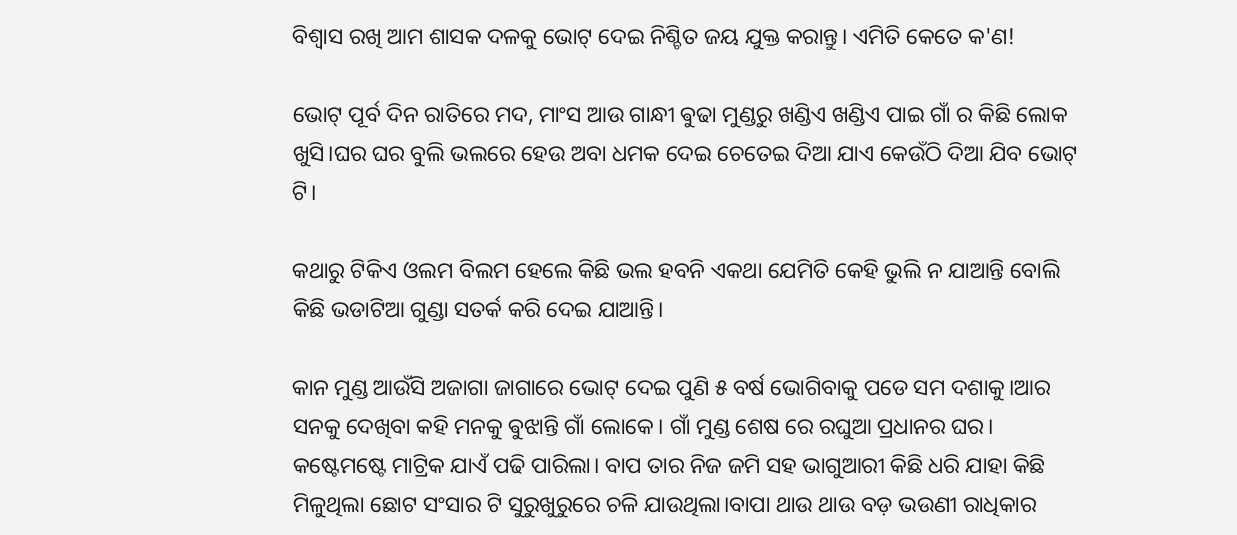ବିଶ୍ଵାସ ରଖି ଆମ ଶାସକ ଦଳକୁ ଭୋଟ୍ ଦେଇ ନିଶ୍ଚିତ ଜୟ ଯୁକ୍ତ କରାନ୍ତୁ। ଏମିତି କେତେ କ'ଣ!

ଭୋଟ୍ ପୂର୍ବ ଦିନ ରାତିରେ ମଦ, ମାଂସ ଆଉ ଗାନ୍ଧୀ ଵୁଢା ମୁଣ୍ଡରୁ ଖଣ୍ଡିଏ ଖଣ୍ଡିଏ ପାଇ ଗାଁ ର କିଛି ଲୋକ ଖୁସି।ଘର ଘର ବୁଲି ଭଲରେ ହେଉ ଅବା ଧମକ ଦେଇ ଚେତେଇ ଦିଆ ଯାଏ କେଉଁଠି ଦିଆ ଯିବ ଭୋଟ୍ ଟି।

କଥାରୁ ଟିକିଏ ଓଲମ ବିଲମ ହେଲେ କିଛି ଭଲ ହବନି ଏକଥା ଯେମିତି କେହି ଭୁଲି ନ ଯାଆନ୍ତି ବୋଲି କିଛି ଭଡାଟିଆ ଗୁଣ୍ଡା ସତର୍କ କରି ଦେଇ ଯାଆନ୍ତି।

କାନ ମୁଣ୍ଡ ଆଉଁସି ଅଜାଗା ଜାଗାରେ ଭୋଟ୍ ଦେଇ ପୁଣି ୫ ବର୍ଷ ଭୋଗିବାକୁ ପଡେ ସମ ଦଶାକୁ।ଆର ସନକୁ ଦେଖିବା କହି ମନକୁ ଵୁଝାନ୍ତି ଗାଁ ଲୋକେ। ଗାଁ ମୁଣ୍ଡ ଶେଷ ରେ ରଘୁଆ ପ୍ରଧାନର ଘର। କଷ୍ଟେମଷ୍ଟେ ମାଟ୍ରିକ ଯାଏଁ ପଢି ପାରିଲା। ବାପ ତାର ନିଜ ଜମି ସହ ଭାଗୁଆରୀ କିଛି ଧରି ଯାହା କିଛି ମିଳୁଥିଲା ଛୋଟ ସଂସାର ଟି ସୁରୁଖୁରୁରେ ଚଳି ଯାଉଥିଲା।ବାପା ଥାଉ ଥାଉ ବଡ଼ ଭଉଣୀ ରାଧିକାର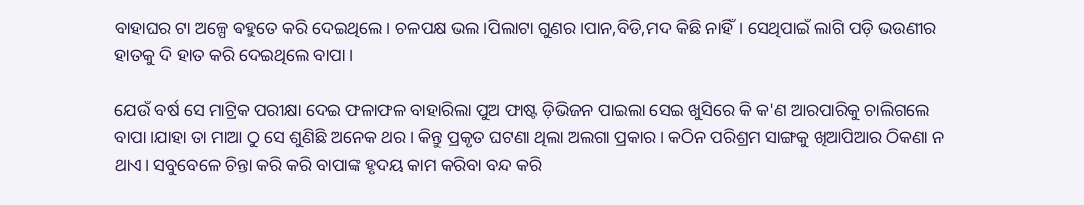ବାହାଘର ଟା ଅଳ୍ପେ ଵହୁତେ କରି ଦେଇଥିଲେ। ଚଳପକ୍ଷ ଭଲ।ପିଲାଟା ଗୁଣର।ପାନ,ବିଡି,ମଦ କିଛି ନାହିଁ। ସେଥିପାଇଁ ଲାଗି ପଡ଼ି ଭ‌ଉଣୀର ହାତକୁ ଦି ହାତ କରି ଦେଇଥିଲେ ବାପା।

ଯେଉଁ ବର୍ଷ ସେ ମାଟ୍ରିକ ପରୀକ୍ଷା ଦେଇ ଫଳାଫଳ ବାହାରିଲା ପୁଅ ଫାଷ୍ଟ ଡ଼ିଭିଜନ ପାଇଲା ସେଇ ଖୁସିରେ କି କ'ଣ ଆରପାରିକୁ ଚାଲିଗଲେ ବାପା।ଯାହା ତା ମାଆ ଠୁ ସେ ଶୁଣିଛି ଅନେକ ଥର। କିନ୍ତୁ ପ୍ରକୃତ ଘଟଣା ଥିଲା ଅଲଗା ପ୍ରକାର। କଠିନ ପରିଶ୍ରମ ସାଙ୍ଗକୁ ଖିଆପିଆର ଠିକଣା ନ ଥାଏ। ସବୁବେଳେ ଚିନ୍ତା କରି କରି ବାପାଙ୍କ ହୃଦୟ କାମ କରିବା ବନ୍ଦ କରି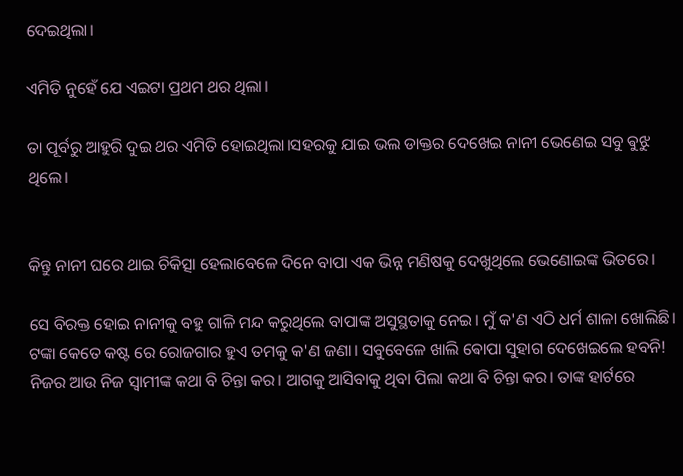ଦେଇଥିଲା।

ଏମିତି ନୁହେଁ ଯେ ଏଇଟା ପ୍ରଥମ ଥର ଥିଲା।

ତା ପୂର୍ବରୁ ଆହୁରି ଦୁଇ ଥର ଏମିତି ହୋଇଥିଲା।ସହରକୁ ଯାଇ ଭଲ ଡାକ୍ତର ଦେଖେଇ ନାନୀ ଭେଣେଇ ସବୁ ଵୁଝୁ ଥିଲେ।


କିନ୍ତୁ ନାନୀ ଘରେ ଥାଇ ଚିକିତ୍ସା ହେଲାବେଳେ ଦିନେ ବାପା ଏକ ଭିନ୍ନ ମଣିଷକୁ ଦେଖୁଥିଲେ ଭେଣୋଇଙ୍କ ଭିତରେ।

ସେ ବିରକ୍ତ ହୋଇ ନାନୀକୁ ବହୁ ଗାଳି ମନ୍ଦ କରୁଥିଲେ ବାପାଙ୍କ ଅସୁସ୍ଥତାକୁ ନେଇ। ମୁଁ କ'ଣ ଏଠି ଧର୍ମ ଶାଳା ଖୋଲିଛି। ଟଙ୍କା କେତେ କଷ୍ଟ ରେ ରୋଜଗାର ହୁଏ ତମକୁ କ'ଣ ଜଣା। ସବୁବେଳେ ଖାଲି ଵୋପା ସୁହାଗ ଦେଖେଇଲେ ହବନି! ନିଜର ଆଉ ନିଜ ସ୍ବାମୀଙ୍କ କଥା ବି ଚିନ୍ତା କର। ଆଗକୁ ଆସିବାକୁ ଥିବା ପିଲା କଥା ବି ଚିନ୍ତା କର। ତାଙ୍କ ହାର୍ଟରେ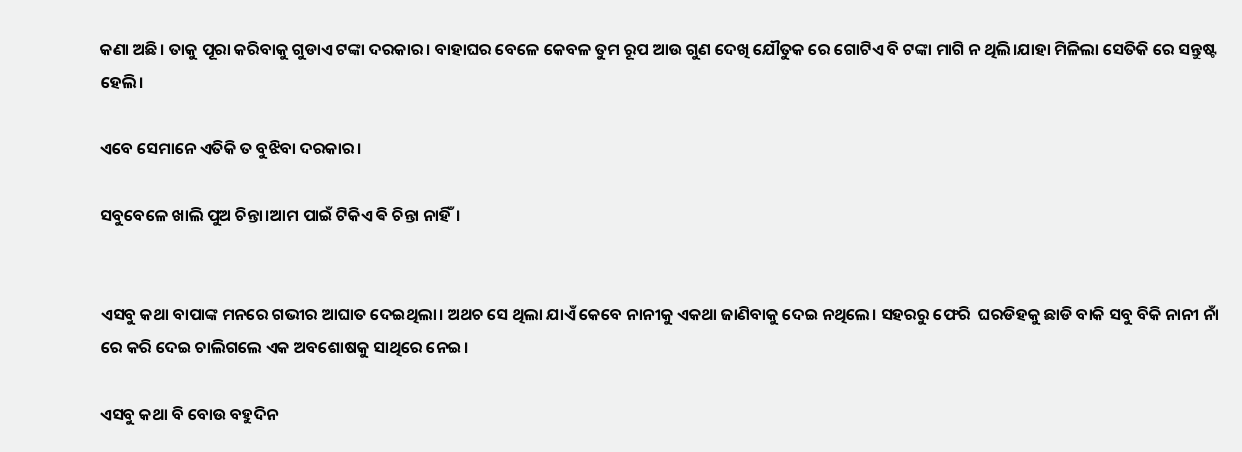କଣା ଅଛି। ତାକୁ ପୂରା କରିବାକୁ ଗୁଡାଏ ଟଙ୍କା ଦରକାର। ବାହାଘର ବେଳେ କେବଳ ତୁମ ରୂପ ଆଉ ଗୁଣ ଦେଖି ଯୌତୁକ ରେ ଗୋଟିଏ ବି ଟଙ୍କା ମାଗି ନ ଥିଲି।ଯାହା ମିଳିଲା ସେତିକି ରେ ସନ୍ତୁଷ୍ଟ ହେଲି।

ଏବେ ସେମାନେ ଏତିକି ତ ବୁଝିବା ଦରକାର।

ସବୁବେଳେ ଖାଲି ପୁଅ ଚିନ୍ତା।ଆମ ପାଇଁ ଟିକିଏ ଵି ଚିନ୍ତା ନାହିଁ।


ଏସବୁ କଥା ବାପାଙ୍କ ମନରେ ଗଭୀର ଆଘାତ ଦେଇଥିଲା। ଅଥଚ ସେ ଥିଲା ଯାଏଁ କେବେ ନାନୀକୁ ଏକଥା ଜାଣିବାକୁ ଦେଇ ନଥିଲେ। ସହରରୁ ଫେରି  ଘରଡିହକୁ ଛାଡି ବାକି ସବୁ ବିକି ନାନୀ ନାଁ ରେ କରି ଦେଇ ଚାଲିଗଲେ ଏକ ଅବଶୋଷକୁ ସାଥିରେ ନେଇ।

ଏସବୁ କଥା ବି ବୋଉ ବହୁଦିନ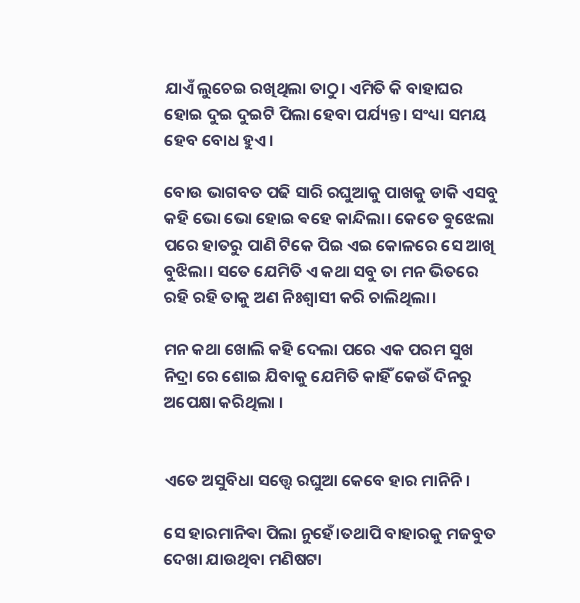ଯାଏଁ ଲୁଚେଇ ରଖିଥିଲା ତାଠୁ। ଏମିତି କି ବାହାଘର ହୋଇ ଦୁଇ ଦୁଇଟି ପିଲା ହେବା ପର୍ଯ୍ୟନ୍ତ। ସଂଧ୍ୟା ସମୟ ହେବ ବୋଧ ହୁଏ।

ବୋଉ ଭାଗବତ ପଢି ସାରି ରଘୁଆକୁ ପାଖକୁ ଡାକି ଏସବୁ କହି ଭୋ ଭୋ ହୋଇ ଵହେ କାନ୍ଦିଲା। କେତେ ଵୁଝେଲା ପରେ ହାତରୁ ପାଣି ଟିକେ ପିଇ ଏଇ କୋଳରେ ସେ ଆଖି ବୁଝିଲା। ସତେ ଯେମିତି ଏ କଥା ସବୁ ତା ମନ ଭିତରେ ରହି ରହି ତାକୁ ଅଣ ନିଃଶ୍ବାସୀ କରି ଚାଲିଥିଲା।

ମନ କଥା ଖୋଲି କହି ଦେଲା ପରେ ଏକ ପରମ ସୁଖ ନିଦ୍ରା ରେ ଶୋଇ ଯିବାକୁ ଯେମିତି କାହିଁ କେଉଁ ଦିନରୁ ଅପେକ୍ଷା କରିଥିଲା ।


ଏତେ ଅସୁବିଧା ସତ୍ତ୍ୱେ ରଘୁଆ କେବେ ହାର ମାନିନି।

ସେ ହାରମାନିଵା ପିଲା ନୁହେଁ।ତଥାପି ବାହାରକୁ ମଜବୁତ ଦେଖା ଯାଉଥିବା ମଣିଷଟା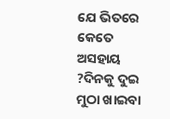ଯେ ଭିତରେ କେତେ ଅସହାୟ ?ଦିନକୁ ଦୁଇ ମୁଠା ଖାଇବା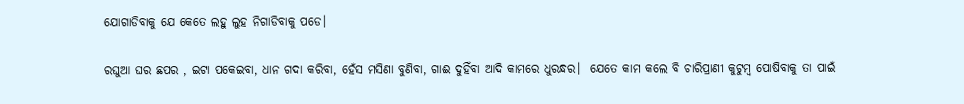ଯୋଗାଡିବାକୁ ଯେ କେତେ ଲହୁ ଲୁହ ନିଗାଡିବାକୁ ପଡେ।

ରଘୁଆ ଘର ଛପର , ଇଟା ପକେଇବା, ଧାନ ଗଦା କରିବା, ହେଁସ ମସିଣା ବୁଣିବା, ଗାଈ ଦୁହିଁବା ଆଦି କାମରେ ଧୁରନ୍ଧର।  ଯେତେ କାମ କଲେ ବି ଚାରିପ୍ରାଣୀ କୁଟୁମ୍ବ ପୋଷିବାକୁ ତା ପାଇଁ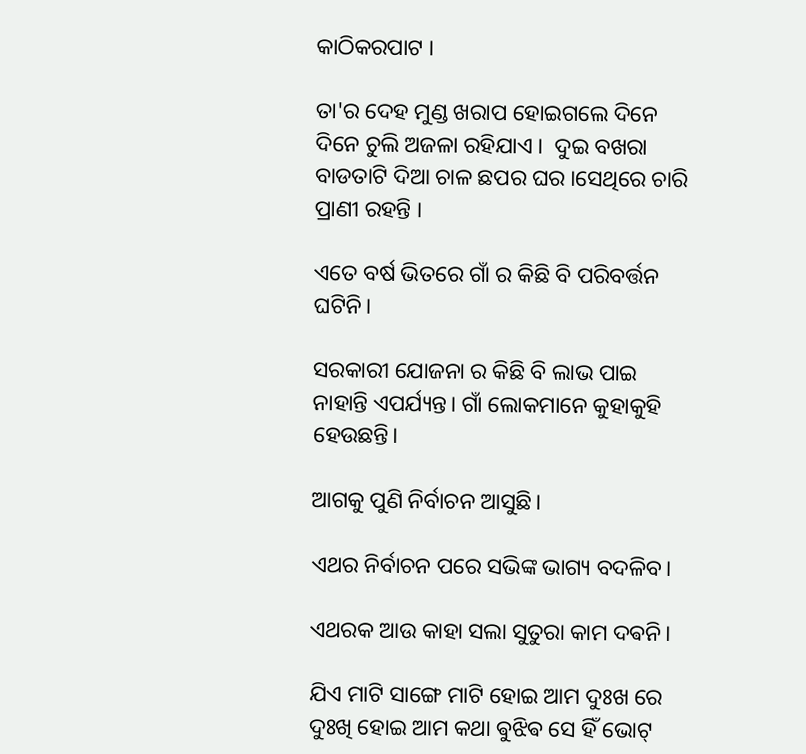କାଠିକରପାଟ ।

ତା'ର ଦେହ ମୁଣ୍ଡ ଖରାପ ହୋଇଗଲେ ଦିନେ ଦିନେ ଚୁଲି ଅଜଳା ରହିଯାଏ ।  ଦୁଇ ବଖରା ବାଡତାଟି ଦିଆ ଚାଳ ଛପର ଘର ।ସେଥିରେ ଚାରି ପ୍ରାଣୀ ରହନ୍ତି ।

ଏତେ ବର୍ଷ ଭିତରେ ଗାଁ ର କିଛି ବି ପରିବର୍ତ୍ତନ ଘଟିନି।

ସରକାରୀ ଯୋଜନା ର କିଛି ବି ଲାଭ ପାଇ ନାହାନ୍ତି ଏପର୍ଯ୍ୟନ୍ତ। ଗାଁ ଲୋକମାନେ କୁହାକୁହି ହେଉଛନ୍ତି।

ଆଗକୁ ପୁଣି ନିର୍ବାଚନ ଆସୁଛି।

ଏଥର ନିର୍ବାଚନ ପରେ ସଭିଙ୍କ ଭାଗ୍ୟ ବଦଳିବ।

ଏଥରକ ଆଉ କାହା ସଲା ସୁତୁରା କାମ ଦଵନି।

ଯିଏ ମାଟି ସାଙ୍ଗେ ମାଟି ହୋଇ ଆମ ଦୁଃଖ ରେ ଦୁଃଖି ହୋଇ ଆମ କଥା ଵୁଝିଵ ସେ ହିଁ ଭୋଟ୍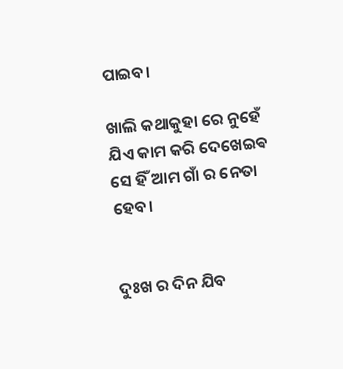ପାଇବ।

ଖାଲି କଥାକୁହା ରେ ନୁହେଁ ଯିଏ କାମ କରି ଦେଖେଇଵ ସେ ହିଁ ଆମ ଗାଁ ର ନେତା ହେବ।


ଦୁଃଖ ର ଦିନ ଯିବ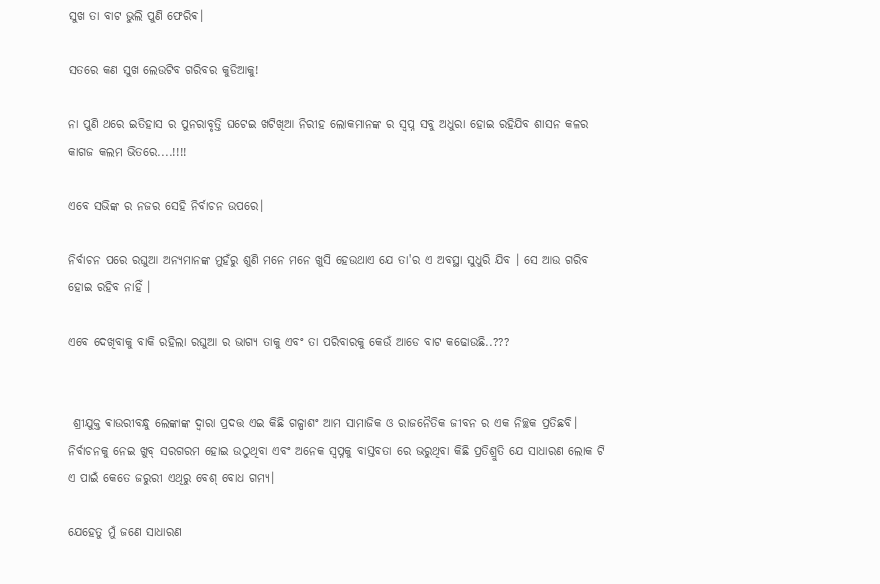ସୁଖ ତା ବାଟ ଭୁଲି ପୁଣି ଫେରିଵ।

ସତରେ କଣ ସୁଖ ଲେଉଟିବ ଗରିବର କୁଡିଆକୁ!

ନା ପୁଣି ଥରେ ଇତିହାସ ର ପୁନରାବୃତ୍ତି ଘଟେଇ ଖଟିଖିଆ ନିରୀହ ଲୋକମାନଙ୍କ ର ସ୍ବପ୍ନ ସବୁ ଅଧୁରା ହୋଇ ରହିଯିବ ଶାସନ କଳର କାଗଜ କଲମ ଭିତରେ....!!!!

ଏବେ ସଭିଙ୍କ ର ନଜର ସେହି ନିର୍ବାଚନ ଉପରେ।

ନିର୍ବାଚନ ପରେ ରଘୁଆ ଅନ୍ୟମାନଙ୍କ ମୁହଁରୁ ଶୁଣି ମନେ ମନେ ଖୁସି ହେଉଥାଏ ଯେ ତା'ର ଏ ଅବସ୍ଥା ସୁଧୁରି ଯିବ । ସେ ଆଉ ଗରିବ ହୋଇ ରହିବ ନାହିଁ ।

ଏବେ ଦେଖିବାକୁ ବାକି ରହିଲା ରଘୁଆ ର ଭାଗ୍ୟ ତାକୁ ଏବଂ ତା ପରିବାରକୁ କେଉଁ ଆଡେ ବାଟ କଢୋଉଛି..???


 ଶ୍ରୀଯୁକ୍ତ ଵାଉରୀବନ୍ଧୁ ଲେଙ୍କାଙ୍କ ଦ୍ୱାରା ପ୍ରଦତ୍ତ ଏଇ କିଛି ଗଳ୍ପାଶଂ ଆମ ସାମାଜିକ ଓ ରାଜନୈତିକ ଜୀବନ ର ଏକ ନିଚ୍ଛକ ପ୍ରତିଛବି। ନିର୍ବାଚନକୁ ନେଇ ଖୁବ୍ ସରଗରମ ହୋଇ ଉଠୁଥିବା ଏବଂ ଅନେକ ସ୍ବପ୍ନକୁ ବାସ୍ତବତା ରେ ଭରୁଥିବା କିଛି ପ୍ରତିଶ୍ରୁତି ଯେ ସାଧାରଣ ଲୋକ ଟି ଏ ପାଇଁ କେତେ ଜରୁରୀ ଏଥିରୁ ବେଶ୍ ବୋଧ ଗମ୍ୟ।

ଯେହେତୁ ମୁଁ ଜଣେ ସାଧାରଣ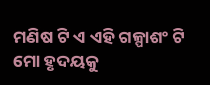ମଣିଷ ଟି ଏ ଏହି ଗଳ୍ପାଶଂ ଟି ମୋ ହୃଦୟକୁ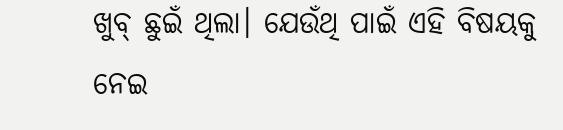ଖୁବ୍ ଛୁଇଁ ଥିଲା। ଯେଉଁଥି ପାଇଁ ଏହି ବିଷୟକୁ ନେଇ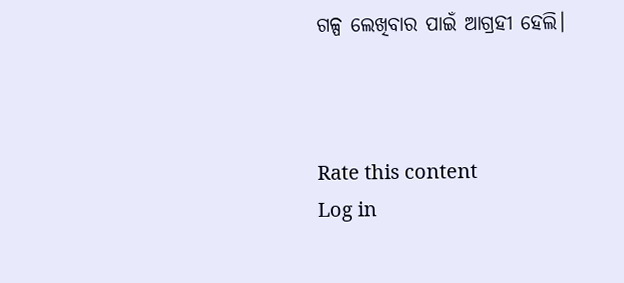ଗଳ୍ପ ଲେଖିବାର ପାଇଁ ଆଗ୍ରହୀ ହେଲି।



Rate this content
Log in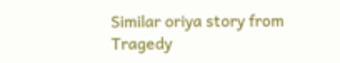Similar oriya story from Tragedy